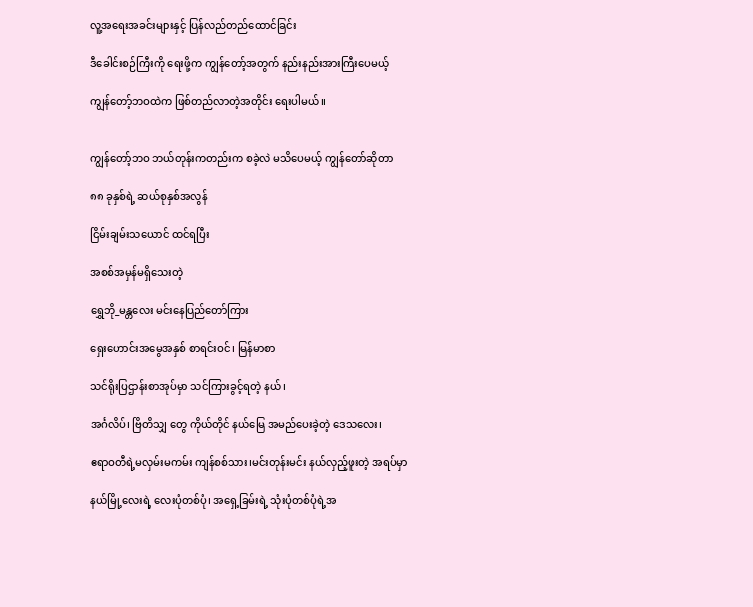လူ့အရေးအခင်းများနှင့် ပြန်လည်တည်ထောင်ခြင်း

ဒီခေါင်းစဉ်ကြီးကို ရေးဖို့က ကျွန်တော့်အတွက် နည်းနည်းအားကြီးပေမယ့်

ကျွန်တော့်ဘဝထဲက ဖြစ်တည်လာတဲ့အတိုင်း ရေးပါမယ်။


ကျွန်တော့်ဘဝ ဘယ်တုန်းကတည်းက စခဲ့လဲ မသိပေမယ့် ကျွန်တော်ဆိုတာ

၈၈ ခုနှစ်ရဲ့ ဆယ်စုနှစ်အလွန်

ငြိမ်းချမ်းသယောင် ထင်ရပြီး

အစစ်အမှန်မရှိသေးတဲ့

ရွှေဘို_မန္တလေး မင်းနေပြည်တော်ကြား

ရှေးဟောင်းအမွေအနှစ် စာရင်းဝင်၊ မြန်မာစာ

သင်ရိုးပြဌာန်းစာအုပ်မှာ သင်ကြားခွင့်ရတဲ့‌ နယ်၊

အင်္ဂလိပ်၊ ဗြိတိသျှ တွေ ကိုယ်တိုင် နယ်မြေ အမည်ပေးခဲ့တဲ့ ဒေသလေး၊

ဧရာဝတီရဲ့မလှမ်းမကမ်း ကျန်စစ်သား၊မင်းတုန်းမင်း နယ်လှည့်ဖူးတဲ့ အရပ်မှာ

နယ်မြို့လေးရဲ့ လေးပုံတစ်ပုံ၊ အရှေ့ခြမ်းရဲ့ သုံးပုံတစ်ပုံရဲ့အ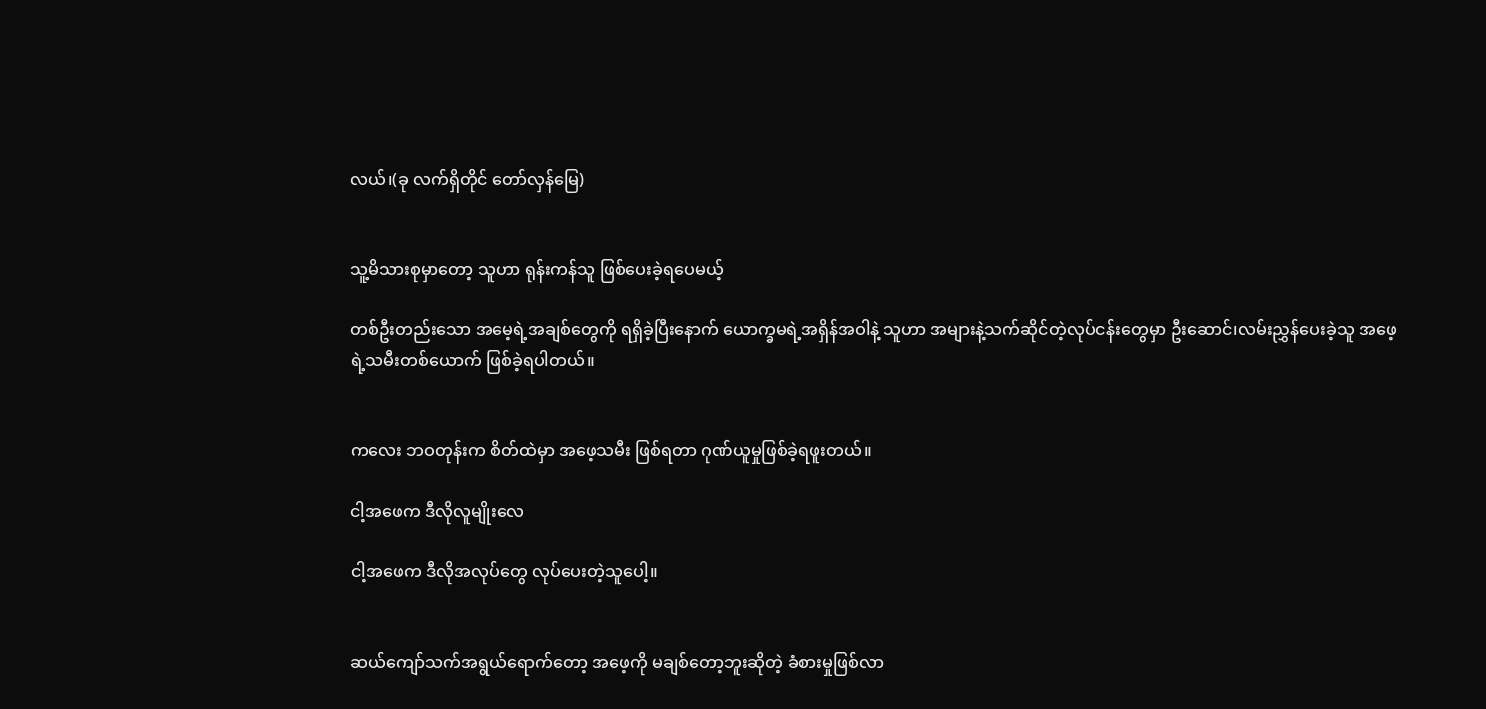လယ်၊(ခု လက်ရှိတိုင် တော်လှန်မြေ)


သူ့မိသားစုမှာတော့ သူဟာ ရုန်းကန်သူ ဖြစ်ပေးခဲ့ရပေမယ့်

တစ်ဦးတည်းသော အမေ့ရဲ့အချစ်တွေကို ရရှိခဲ့ပြီးနောက် ယောက္ခမရဲ့အရှိန်အဝါနဲ့ သူဟာ အများနဲ့သက်ဆိုင်တဲ့လုပ်ငန်းတွေမှာ ဦးဆောင်၊လမ်းညွှန်ပေးခဲ့သူ အဖေ့ရဲ့သမီးတစ်ယောက် ဖြစ်ခဲ့ရပါတယ်။


ကလေး ဘဝတုန်းက စိတ်ထဲမှာ အဖေ့သမီး ဖြစ်ရတာ ဂုဏ်ယူမှုဖြစ်ခဲ့ရဖူးတယ်။

ငါ့အဖေက ဒီလိုလူမျိုးလေ

ငါ့အဖေက ဒီလိုအလုပ်တွေ လုပ်ပေးတဲ့သူပေါ့။


ဆယ်ကျော်သက်အရွယ်ရောက်တော့ အဖေ့ကို မချစ်တော့ဘူးဆိုတဲ့ ခံစားမှုဖြစ်လာ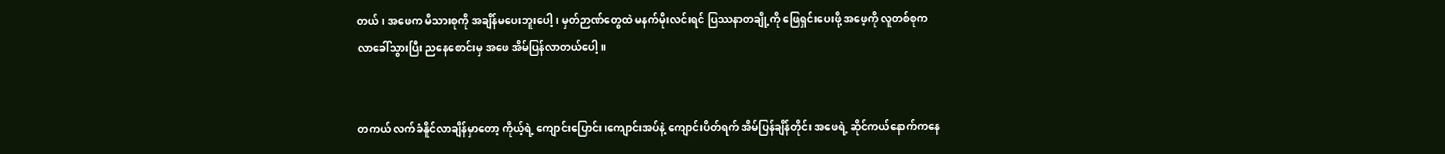တယ်၊ အဖေက မိသားစုကို အချိန်မပေးဘူးပေါ့၊ မှတ်ဉာဏ်တွေထဲ မနက်မိုးလင်းရင် ပြဿနာတချို့ကို ဖြေရှင်းပေးဖို့ အဖေ့ကို လူတစ်စုက လာခေါ်သွားပြီး ညနေစောင်းမှ အဖေ အိမ်ပြန်လာတယ်ပေါ့။


တကယ် လက်ခံနိူင်လာချိန်မှာတော့ ကိုယ့်ရဲ့ ကျောင်းပြောင်း၊ကျောင်းအပ်နဲ့ ကျောင်းပိတ်ရက် အိမ်ပြန်ချိန်တိုင်း အဖေရဲ့ ဆိုင်ကယ်နောက်ကနေ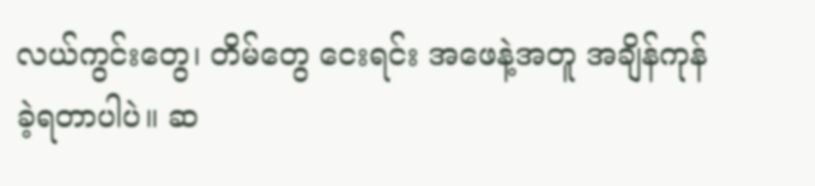လယ်ကွင်းတွေ၊ တိမ်တွေ ငေးရင်း အဖေနဲ့အတူ အချိန်ကုန်ခဲ့ရတာပါပဲ။ ဆ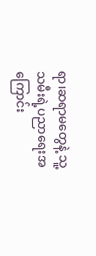ရာ၊ဆရာမတွေနဲ့ သူ့သမီးရဲ့ပညာရေးအကြောင်း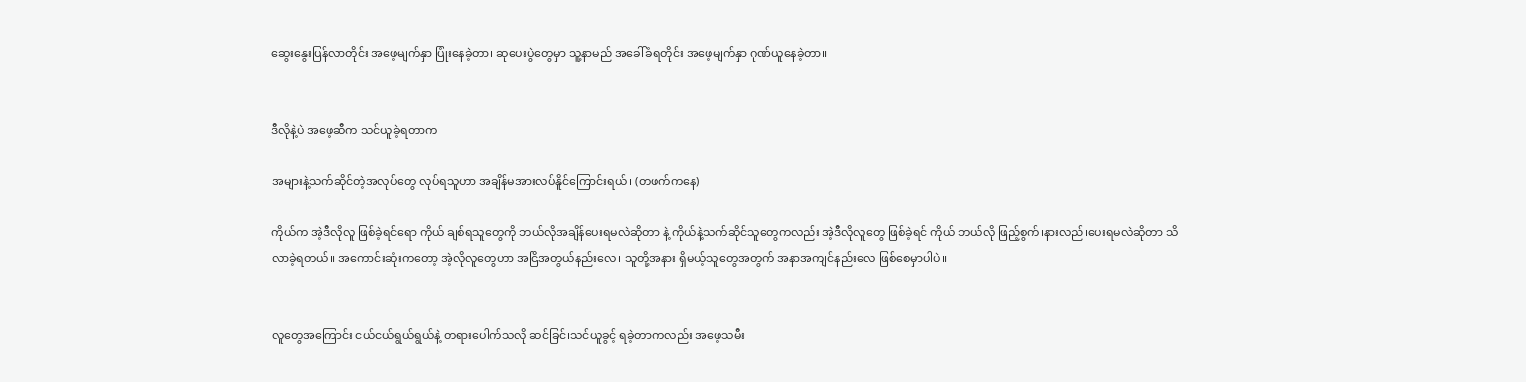ဆွေးနွေးပြန်လာတိုင်း အဖေ့မျက်နှာ ပြုံးနေခဲ့တာ၊ ဆုပေးပွဲတွေမှာ သူ့နာမည် အခေါ်ခံရတိုင်း အဖေ့မျက်နှာ ဂုဏ်ယူနေခဲ့တာ။


ဒီလိုနဲ့ပဲ အဖေ့ဆီက သင်ယူခဲ့ရတာက

အများနဲ့သက်ဆိုင်တဲ့အလုပ်တွေ လုပ်ရသူဟာ အချိန်မအားလပ်နိူင်ကြောင်းရယ်၊ (တဖက်ကနေ)

ကိုယ်က အဲ့ဒီလိုလူ ဖြစ်ခဲ့ရင်ရော ကိုယ် ချစ်ရသူတွေကို ဘယ်လိုအချိန်ပေးရမလဲဆိုတာ နဲ့ ကိုယ်နဲ့သက်ဆိုင်သူတွေကလည်း အဲ့ဒီလိုလူတွေ ဖြစ်ခဲ့ရင် ကိုယ် ဘယ်လို ဖြည့်စွက်၊နားလည်၊ပေးရမလဲဆိုတာ သိလာခဲ့ရတယ်။ အကောင်းဆုံးကတော့ အဲ့လိုလူတွေဟာ အငြိအတွယ်နည်းလေ၊ သူတို့အနား ရှိမယ့်သူတွေအတွက် အနာအကျင်နည်းလေ ဖြစ်စေမှာပါပဲ။


လူတွေအကြောင်း ငယ်ငယ်ရွယ်ရွယ်နဲ့ တရားပေါက်သလို ဆင်ခြင်၊သင်ယူခွင့် ရခဲ့တာကလည်း အဖေ့သမီး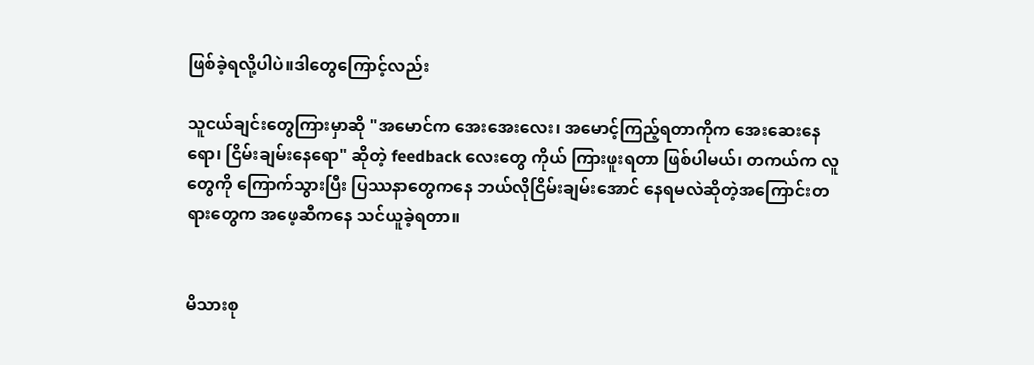ဖြစ်ခဲ့ရလို့ပါပဲ။ဒါတွေကြောင့်လည်း

သူငယ်ချင်းတွေကြားမှာဆို "အမောင်က အေးအေးလေး၊ အမောင့်ကြည့်ရတာကိုက အေးဆေးနေရော၊ ငြိမ်းချမ်းနေရော" ဆိုတဲ့ feedback လေးတွေ ကိုယ် ကြားဖူးရတာ ဖြစ်ပါမယ်၊ တကယ်က လူတွေကို ကြောက်သွားပြီး ပြဿနာတွေကနေ ဘယ်လိုငြိမ်းချမ်းအောင် နေရမလဲဆိုတဲ့အကြောင်းတရားတွေက အဖေ့ဆီကနေ သင်ယူခဲ့ရတာ။


မိသားစု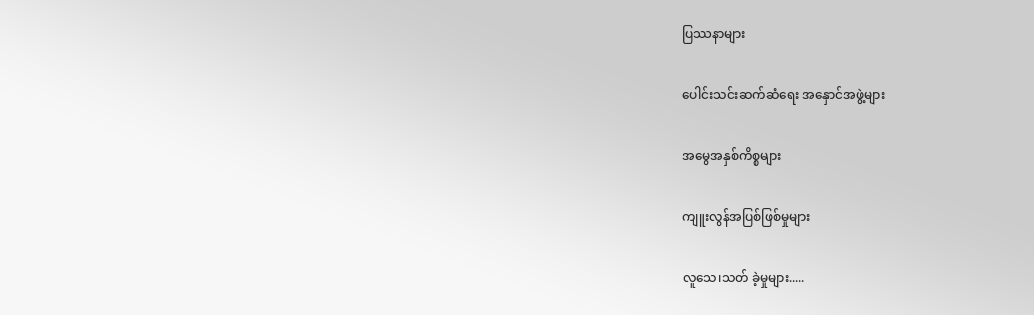ပြဿနာများ

ပေါင်းသင်းဆက်ဆံရေး အနှောင်အဖွဲ့များ

အမွေအနှစ်ကိစ္စများ

ကျူးလွန်အပြစ်ဖြစ်မှုများ

လူသေ၊သတ် ခဲ့မှုများ.....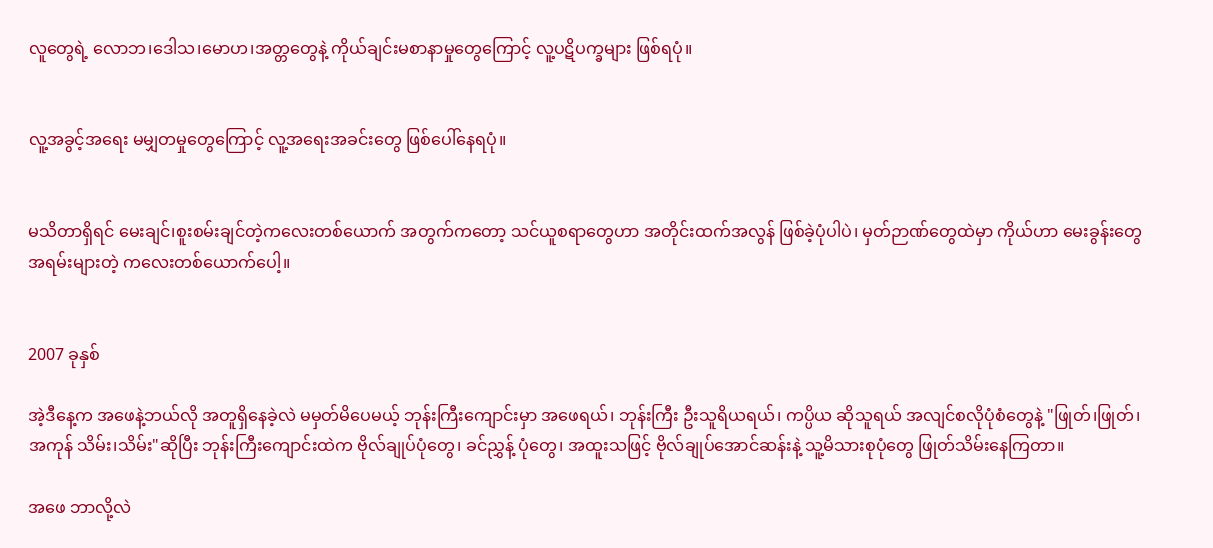လူတွေရဲ့ လောဘ၊ဒေါသ၊မောဟ၊အတ္တတွေနဲ့ ကိုယ်ချင်းမစာနာမှုတွေကြောင့် လူ့ပဋိပက္ခများ ဖြစ်ရပုံ။


လူ့အခွင့်အရေး မမျှတမှုတွေကြောင့် လူ့အရေးအခင်းတွေ ဖြစ်ပေါ်နေရပုံ။


မသိတာရှိရင် မေးချင်၊စူးစမ်းချင်တဲ့ကလေးတစ်ယောက် အတွက်ကတော့ သင်ယူစရာတွေဟာ အတိုင်းထက်အလွန် ဖြစ်ခဲ့ပုံပါပဲ၊ မှတ်ဉာဏ်တွေထဲမှာ ကိုယ်ဟာ မေးခွန်းတွေ အရမ်းများတဲ့ ကလေးတစ်ယောက်ပေါ့။


2007 ခုနှစ်

အဲ့ဒီနေ့က အဖေနဲ့ဘယ်လို အတူရှိနေခဲ့လဲ မမှတ်မိပေမယ့် ဘုန်းကြီးကျောင်းမှာ အဖေရယ်၊ ဘုန်းကြီး ဦးသူရိယရယ်၊ ကပ္ပိယ ဆိုသူရယ် အလျင်စလိုပုံစံတွေနဲ့ "ဖြုတ်၊ဖြုတ်၊အကုန် သိမ်း၊သိမ်း"ဆိုပြီး ဘုန်းကြီးကျောင်းထဲက ဗိုလ်ချုပ်ပုံတွေ၊ ခင်ညွှန့် ပုံတွေ၊ အထူးသဖြင့် ဗိုလ်ချုပ်အောင်ဆန်းနဲ့ သူ့မိသားစုပုံတွေ ဖြုတ်သိမ်းနေကြတာ။

အဖေ ဘာလို့လဲ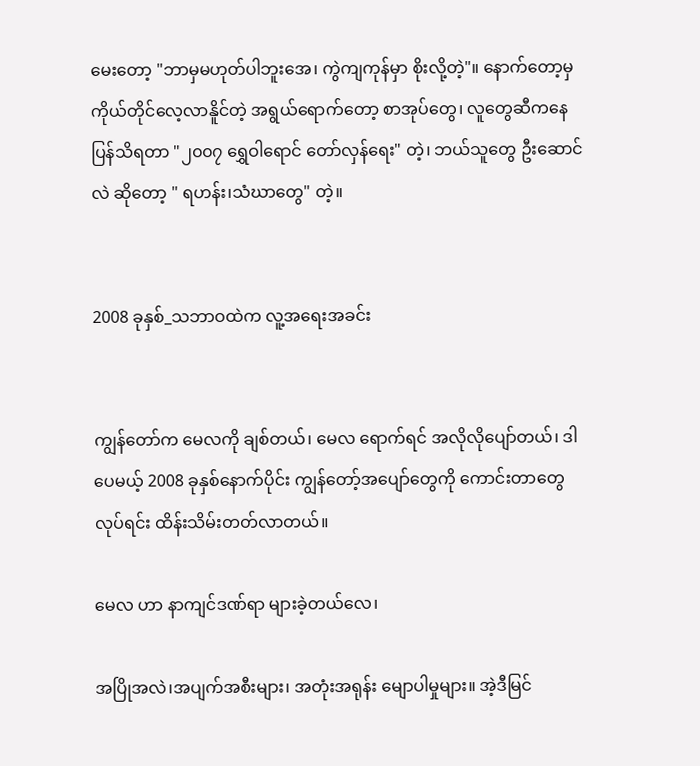မေးတော့ "ဘာမှမဟုတ်ပါဘူးအေ၊ ကွဲကျကုန်မှာ စိုးလို့တဲ့"။ နောက်တော့မှ ကိုယ်တိုင်လေ့လာနိူင်တဲ့ အရွယ်ရောက်တော့ စာအုပ်တွေ၊ လူတွေဆီကနေ ပြန်သိရတာ "၂၀၀၇ ရွှေဝါရောင် တော်လှန်ရေး" တဲ့၊ ဘယ်သူတွေ ဦးဆောင်လဲ ဆိုတော့ " ရဟန်း၊သံဃာတွေ" တဲ့။


2008 ခုနှစ်_သဘာဝထဲက လူ့အရေးအခင်း


ကျွန်တော်က မေလကို ချစ်တယ်၊ မေလ ရောက်ရင် အလိုလိုပျော်တယ်၊ ဒါပေမယ့် 2008 ခုနှစ်နောက်ပိုင်း ကျွန်တော့်အပျော်တွေကို ကောင်းတာတွေ လုပ်ရင်း ထိန်းသိမ်းတတ်လာတယ်။

မေလ ဟာ နာကျင်ဒဏ်ရာ များခဲ့တယ်လေ၊

အပြိုအလဲ၊အပျက်အစီးများ၊ အတုံးအရုန်း မျောပါမှုများ။ အဲ့ဒီမြင်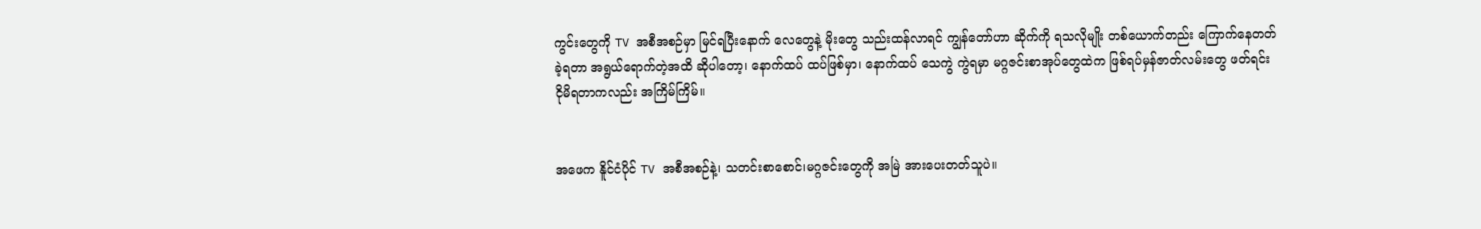ကွင်းတွေကို TV အစီအစဉ်မှာ မြင်ရပြီးနောက် လေတွေနဲ့ မိုးတွေ သည်းထန်လာရင် ကျွန်တော်ဟာ ဆိုက်ကို ရသလိုမျိုး တစ်ယောက်တည်း ကြောက်နေတတ်ခဲ့ရတာ အရွယ်ရောက်တဲ့အထိ ဆိုပါတော့၊ နောက်ထပ် ထပ်ဖြစ်မှာ၊ နောက်ထပ် သေကွဲ ကွဲရမှာ မဂ္ဂဇင်းစာအုပ်တွေထဲက ဖြစ်ရပ်မှန်ဇာတ်လမ်းတွေ ဖတ်ရင်း ငိုမိရတာကလည်း အကြိမ်ကြိမ်။


အဖေက နိူင်ငံပိုင် TV အစီအစဉ်နဲ့၊ သတင်းစာစောင်၊မဂ္ဂဇင်းတွေကို အမြဲ အားပေးတတ်သူပဲ။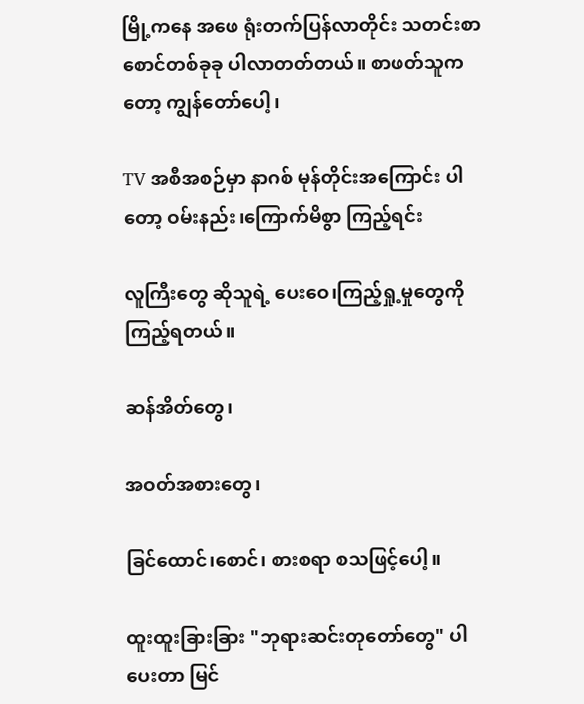မြို့ကနေ အဖေ ရုံးတက်ပြန်လာတိုင်း သတင်းစာစောင်တစ်ခုခု ပါလာတတ်တယ်။ စာဖတ်သူကတော့ ကျွန်တော်ပေါ့၊

TV အစီအစဉ်မှာ နာဂစ် မုန်တိုင်းအကြောင်း ပါတော့ ဝမ်းနည်း၊ကြောက်မိစွာ ကြည့်ရင်း

လူကြီးတွေ ဆိုသူရဲ့ ပေးဝေ၊ကြည့်ရှု့မှုတွေကို ကြည့်ရတယ်။

ဆန်အိတ်တွေ၊

အဝတ်အစားတွေ၊

ခြင်ထောင်၊စောင်၊ စားစရာ စသဖြင့်ပေါ့။

ထူးထူးခြားခြား "ဘုရားဆင်းတုတော်တွေ" ပါ ပေးတာ မြင်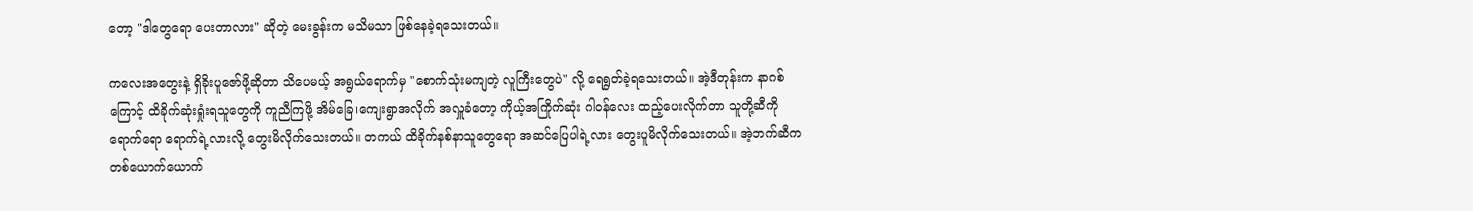တော့ "ဒါတွေရော ပေးတာလား" ဆိုတဲ့ မေးခွန်းက မသိမသာ ဖြစ်နေခဲ့ရသေးတယ်။

ကလေးအတွေးနဲ့ ရှိခိုးပူဇော်ဖို့ဆိုတာ သိပေမယ့် အရွယ်ရောက်မှ "စောက်သုံးမကျတဲ့ လူကြီးတွေပဲ" လို့ ရေရွတ်ခဲ့ရသေးတယ်။ အဲ့ဒီတုန်းက နာဂစ်ကြောင့် ထိခိုက်ဆုံးရှုံးရသူတွေကို ကူညီကြဖို့ အိမ်ခြေ၊ကျေးရွာအလိုက် အလှူခံတော့ ကိုယ့်အကြိုက်ဆုံး ဂါဝန်လေး ထည့်ပေးလိုက်တာ သူတို့ဆီကို ရောက်ရော ရောက်ရဲ့လားလို့ တွေးမိလိုက်သေးတယ်။ တကယ် ထိခိုက်နစ်နာသူတွေရော အဆင်ပြေပါရဲ့လား တွေးပူမိလိုက်သေးတယ်။ အဲ့ဘက်ဆီက တစ်ယောက်ယောက်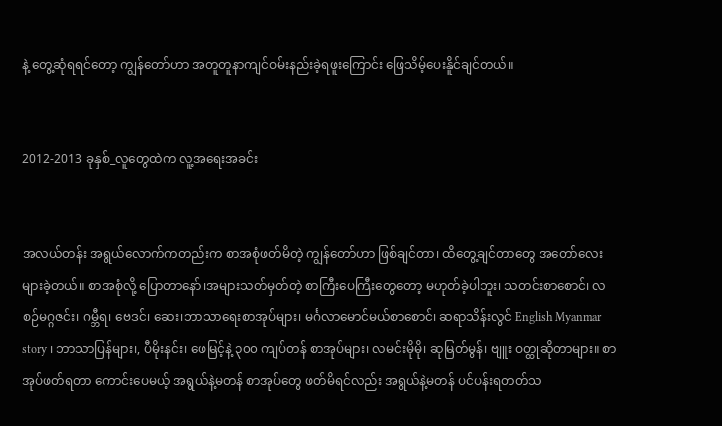နဲ့ တွေ့ဆုံရရင်တော့ ကျွန်တော်ဟာ အတူတူနာကျင်ဝမ်းနည်းခဲ့ရဖူးကြောင်း ဖြေသိမ့်ပေးနိူင်ချင်တယ်။


2012-2013 ခုနှစ်_လူတွေထဲက လူ့အရေးအခင်း


အလယ်တန်း အရွယ်လောက်ကတည်းက စာအစုံဖတ်မိတဲ့ ကျွန်တော်ဟာ ဖြစ်ချင်တာ၊ ထိတွေ့ချင်တာတွေ အတော်လေး များခဲ့တယ်။ စာအစုံလို့ ပြောတာနော်၊အများသတ်မှတ်တဲ့ စာကြီးပေကြီးတွေတော့ မဟုတ်ခဲ့ပါဘူး၊ သတင်းစာစောင်၊ လစဉ်မဂ္ဂဇင်း၊ ဂမ္ဘီရ၊ ဗေဒင်၊ ဆေး၊ဘာသာရေးစာအုပ်များ၊ မင်္ဂလာမောင်မယ်စာစောင်၊ ဆရာသိန်းလွင် English Myanmar story ၊ ဘာသာပြန်များ၊, ပီမိုးနင်း၊ ဖေမြင့်နဲ့ ၃၀၀ ကျပ်တန် စာအုပ်များ၊ လမင်းမိုမို၊ ဆုမြတ်မွန်၊ ဗျူး ဝတ္ထုဆိုတာများ။ စာအုပ်ဖတ်ရတာ ကောင်းပေမယ့် အရွယ်နဲ့မတန် စာအုပ်တွေ ဖတ်မိရင်လည်း အရွယ်နဲ့မတန် ပင်ပန်းရတတ်သ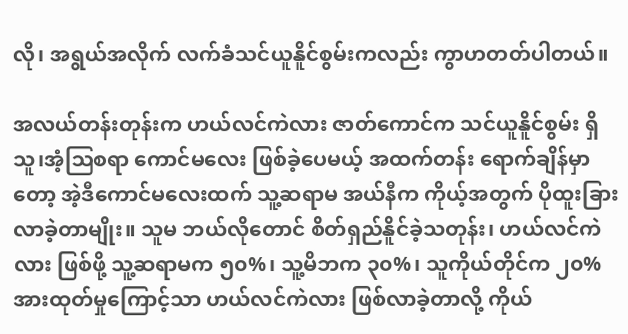လို၊ အရွယ်အလိုက် လက်ခံသင်ယူနိူင်စွမ်းကလည်း ကွာဟတတ်ပါတယ်။

အလယ်တန်းတုန်းက ဟယ်လင်ကဲလား ဇာတ်ကောင်က သင်ယူနိူင်စွမ်း ရှိသူ၊အံ့ဩစရာ ကောင်မလေး ဖြစ်ခဲ့ပေမယ့် အထက်တန်း ရောက်ချိန်မှာတော့ အဲ့ဒီကောင်မလေးထက် သူ့ဆရာမ အယ်နီက ကိုယ့်အတွက် ပိုထူးခြားလာခဲ့တာမျိုး။ သူမ ဘယ်လိုတောင် စိတ်ရှည်နိူင်ခဲ့သတုန်း၊ ဟယ်လင်ကဲလား ဖြစ်ဖို့ သူ့ဆရာမက ၅၀%၊ သူ့မိဘက ၃၀%၊ သူကိုယ်တိုင်က ၂၀% အားထုတ်မှုကြောင့်သာ ဟယ်လင်ကဲလား ဖြစ်လာခဲ့တာလို့ ကိုယ်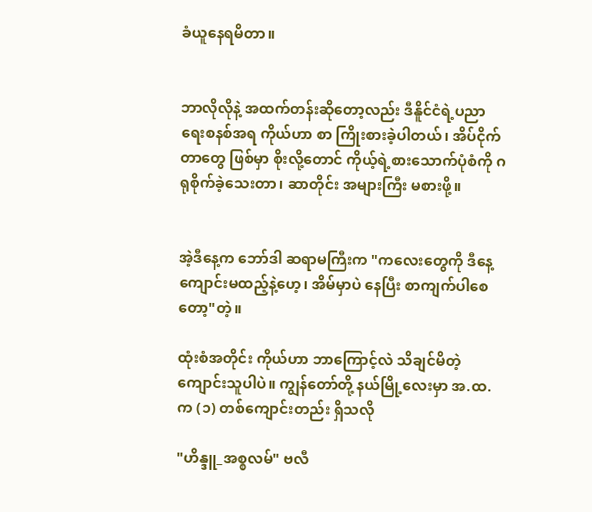ခံယူနေရမိတာ။


ဘာလိုလိုနဲ့ အထက်တန်းဆိုတော့လည်း ဒီနိူင်ငံရဲ့ပညာရေးစနစ်အရ ကိုယ်ဟာ စာ ကြိုးစားခဲ့ပါတယ်၊ အိပ်ငိုက်တာတွေ ဖြစ်မှာ စိုးလို့တောင် ကိုယ့်ရဲ့စားသောက်ပုံစံကို ဂရုစိုက်ခဲ့သေးတာ၊ ဆာတိုင်း အများကြီး မစားဖို့။


အဲ့ဒီနေ့က ဘော်ဒါ ဆရာမကြီးက "ကလေးတွေကို ဒီနေ့ ကျောင်းမထည့်နဲ့ဟေ့၊ အိမ်မှာပဲ နေပြီး စာကျက်ပါစေတော့"တဲ့။

ထုံးစံအတိုင်း ကိုယ်ဟာ ဘာကြောင့်လဲ သိချင်မိတဲ့ ကျောင်းသူပါပဲ။ ကျွန်တော်တို့ နယ်မြို့လေးမှာ အ.ထ.က (၁) တစ်ကျောင်းတည်း ရှိသလို

"ဟိန္ဒူ_အစ္စလမ်" ဗလီ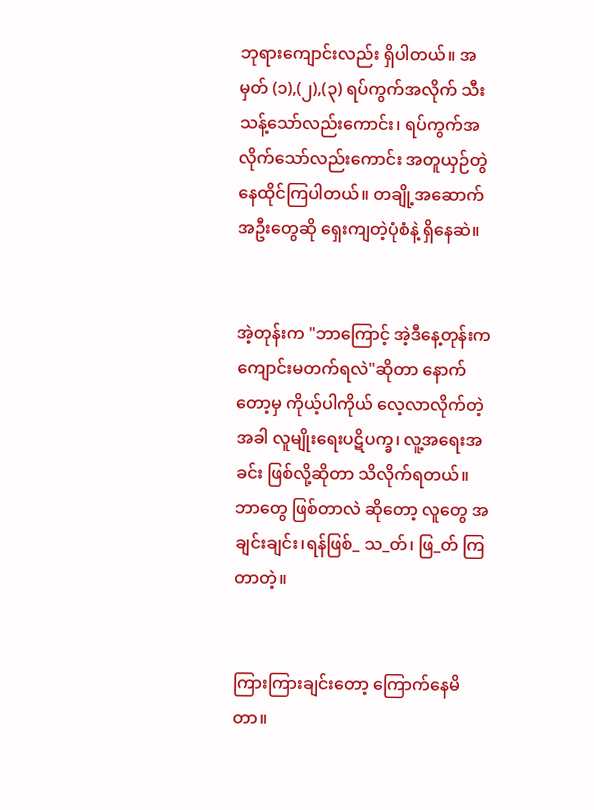ဘုရားကျောင်းလည်း ရှိပါတယ်။ အမှတ် (၁),(၂),(၃) ရပ်ကွက်အလိုက် သီးသန့်သော်လည်းကောင်း၊ ရပ်ကွက်အလိုက်သော်လည်းကောင်း အတူယှဉ်တွဲ နေထိုင်ကြပါတယ်။ တချို့အဆောက်အဦးတွေဆို ရှေးကျတဲ့ပုံစံနဲ့ ရှိနေဆဲ။


အဲ့တုန်းက "ဘာကြောင့် အဲ့ဒီနေ့တုန်းက ကျောင်းမတက်ရလဲ"ဆိုတာ နောက်တော့မှ ကိုယ့်ပါကိုယ် လေ့လာလိုက်တဲ့အခါ လူမျိုးရေးပဋိပက္ခ၊ လူ့အရေးအခင်း ဖြစ်လို့ဆိုတာ သိလိုက်ရတယ်။ ဘာတွေ ဖြစ်တာလဲ ဆိုတော့ လူတွေ အချင်းချင်း၊ရန်ဖြစ်_ သ_တ်၊ ဖြ_တ် ကြတာတဲ့။


ကြားကြားချင်းတော့ ကြောက်နေမိတာ။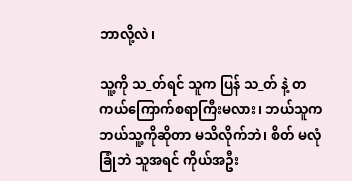ဘာလို့လဲ၊

သူ့ကို သ_တ်ရင် သူက ပြန် သ_တ် နဲ့ တကယ်ကြောက်စရာကြီးမလား၊ ဘယ်သူက ဘယ်သူ့ကိုဆိုတာ မသိလိုက်ဘဲ၊ စိတ် မလုံခြုံဘဲ သူအရင် ကိုယ်အဦး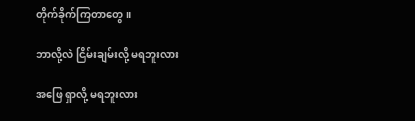တိုက်ခိုက်ကြတာတွေ။

ဘာလို့လဲ ငြိမ်းချမ်းလို့ မရဘူးလား

အဖြေ ရှာလို့ မရဘူးလား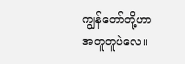ကျွန်တော်တို့ဟာ အတူတူပဲလေ။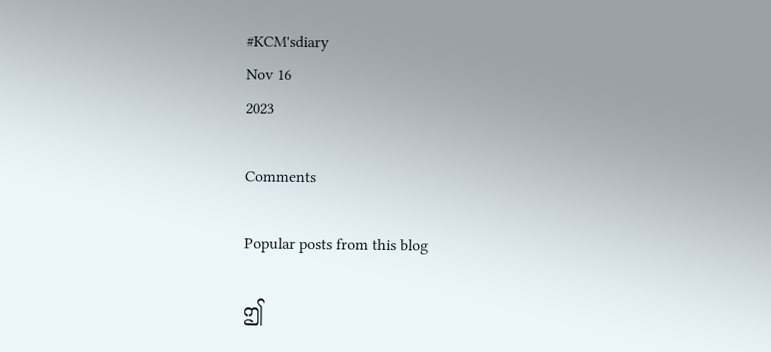#KCM'sdiary
Nov 16
2023

Comments

Popular posts from this blog

ဤ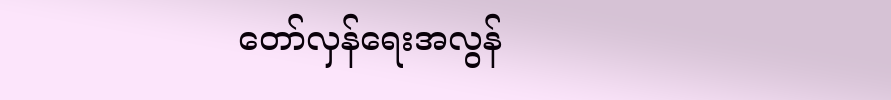တော်လှန်ရေးအလွန်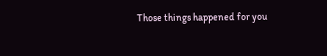Those things happened for you